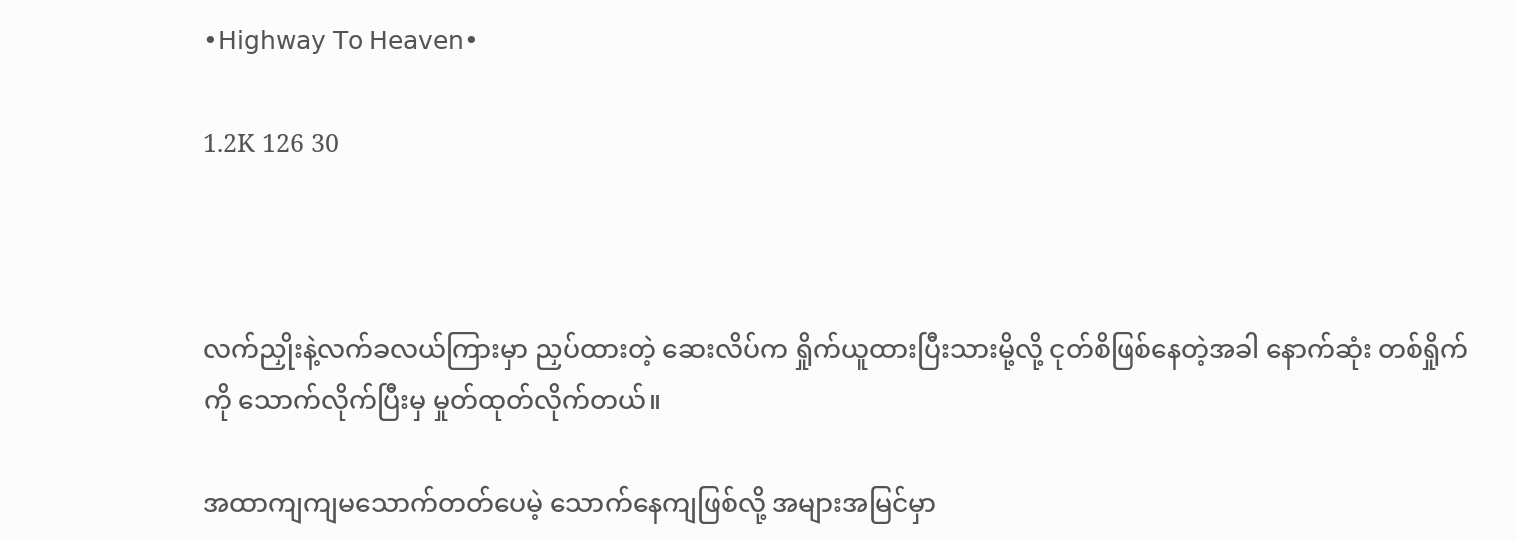•𝖧𝗂𝗀𝗁𝗐𝖺𝗒 𝖳𝗈 𝖧𝖾𝖺𝗏𝖾𝗇•

1.2K 126 30



လက်ညှိုးနဲ့လက်ခလယ်ကြားမှာ ညှပ်ထားတဲ့ ဆေးလိပ်က ရှိုက်ယူထားပြီးသားမို့လို့ ငုတ်စိဖြစ်နေတဲ့အခါ နောက်ဆုံး တစ်ရှိုက်ကို သောက်လိုက်ပြီးမှ မှုတ်ထုတ်လိုက်တယ်။

အထာကျကျမသောက်တတ်ပေမဲ့ သောက်နေကျဖြစ်လို့ အများအမြင်မှာ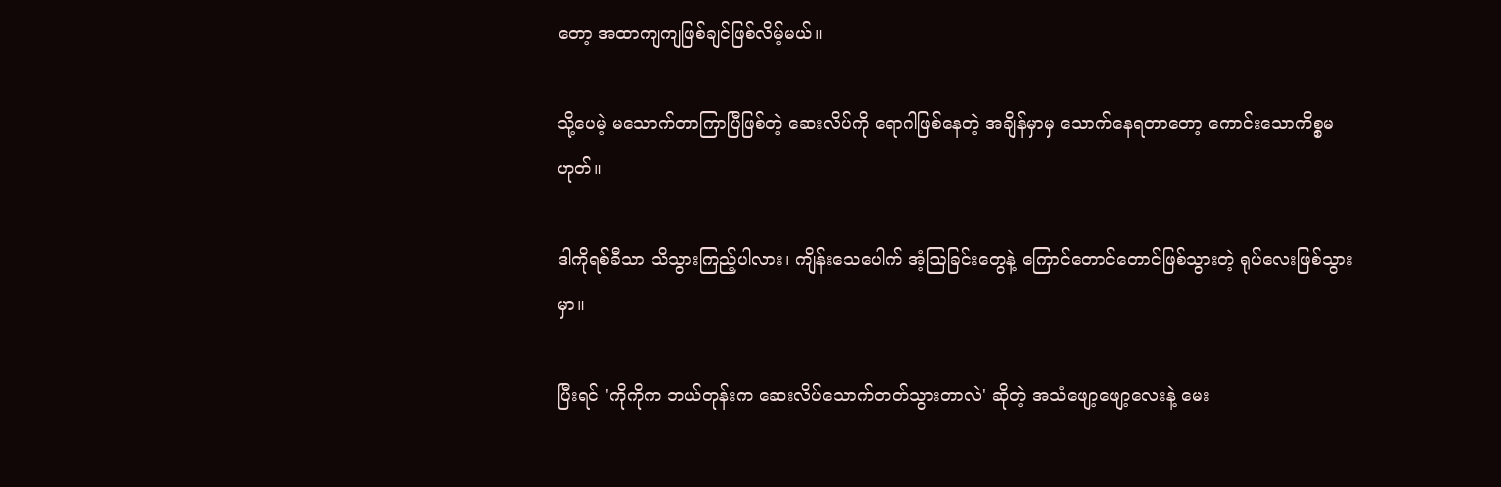တော့ အထာကျကျဖြစ်ချင်ဖြစ်လိမ့်မယ်။

သို့ပေမဲ့ မသောက်တာကြာပြီဖြစ်တဲ့ ဆေးလိပ်ကို ရောဂါဖြစ်နေတဲ့ အချိန်မှာမှ သောက်နေရတာတော့ ကောင်းသောကိစ္စမဟုတ်။

ဒါကိုရစ်ခီသာ သိသွားကြည့်ပါလား၊ ကျိန်းသေပေါက် အံ့ဩခြင်းတွေနဲ့ ကြောင်တောင်တောင်ဖြစ်သွားတဲ့ ရုပ်လေးဖြစ်သွားမှာ။

ပြီးရင် 'ကိုကိုက ဘယ်တုန်းက ဆေးလိပ်သောက်တတ်သွားတာလဲ' ဆိုတဲ့ အသံဖျော့ဖျော့လေးနဲ့ မေး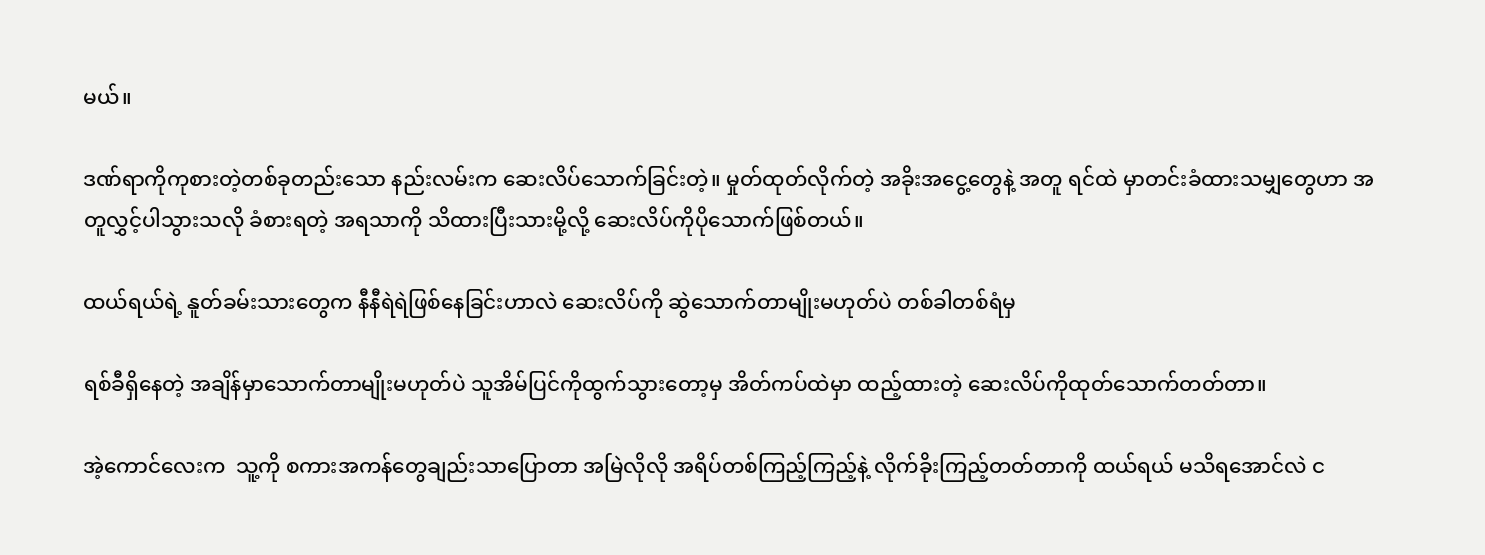မယ်။

ဒဏ်ရာကိုကုစားတဲ့တစ်ခုတည်းသော နည်းလမ်းက ဆေးလိပ်သောက်ခြင်းတဲ့။ မှုတ်ထုတ်လိုက်တဲ့ အခိုးအငွေ့တွေနဲ့ အတူ ရင်ထဲ မှာတင်းခံထားသမျှတွေဟာ အတူလွှင့်ပါသွားသလို ခံစားရတဲ့ အရသာကို သိထားပြီးသားမို့လို့ ဆေးလိပ်ကိုပိုသောက်ဖြစ်တယ်။

ထယ်ရယ်ရဲ့ နူတ်ခမ်းသားတွေက နီနီရဲရဲဖြစ်နေခြင်းဟာလဲ ဆေးလိပ်ကို ဆွဲသောက်တာမျိုးမဟုတ်ပဲ တစ်ခါတစ်ရံမှ

ရစ်ခီရှိနေတဲ့ အချိန်မှာသောက်တာမျိုးမဟုတ်ပဲ သူအိမ်ပြင်ကိုထွက်သွားတော့မှ အိတ်ကပ်ထဲမှာ ထည့်ထားတဲ့ ဆေးလိပ်ကိုထုတ်သောက်တတ်တာ။

အဲ့ကောင်လေးက  သူ့ကို စကားအကန်တွေချည်းသာပြောတာ အမြဲလိုလို အရိပ်တစ်ကြည့်ကြည့်နဲ့ လိုက်ခိုးကြည့်တတ်တာကို ထယ်ရယ် မသိရအောင်လဲ င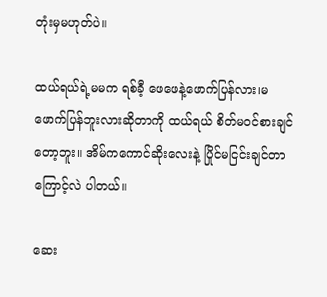တုံးမှမဟုတ်ပဲ။

ထယ်ရယ်ရဲ့မမက ရစ်ခီ့ ဖေဖေနဲ့ဖောက်ပြန်လား၊မဖောက်ပြန်ဘူးလားဆိုတာကို ထယ်ရယ် စိတ်မဝင်စားချင်တော့ဘူး။ အိမ်ကကောင်ဆိုးလေးနဲ့ ပြိုင်မငြင်းချင်တာကြောင့်လဲ ပါတယ်။

ဆေး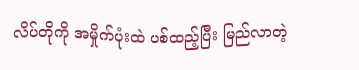လိပ်တိုကို အမှိုက်ပုံးထဲ ပစ်ထည့်ပြီး မြည်လာတဲ့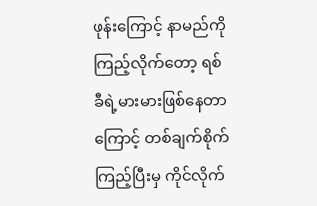ဖုန်းကြောင့် နာမည်ကိုကြည့်လိုက်တော့ ရစ်ခီရဲ့မားမားဖြစ်နေတာကြောင့် တစ်ချက်စိုက်ကြည့်ပြီးမှ ကိုင်လိုက်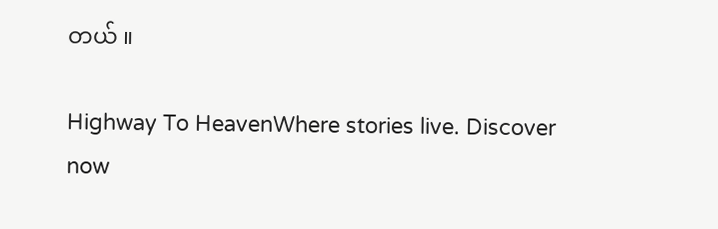တယ် ။

Highway To HeavenWhere stories live. Discover now